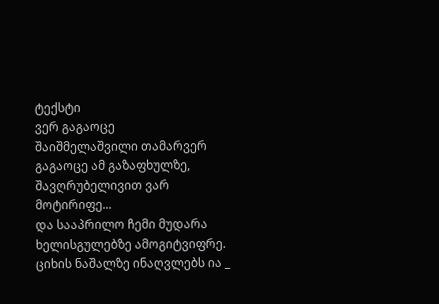ტექსტი
ვერ გაგაოცე
შაიშმელაშვილი თამარვერ გაგაოცე ამ გაზაფხულზე,
შავღრუბელივით ვარ მოტირიფე...
და სააპრილო ჩემი მუდარა
ხელისგულებზე ამოგიტვიფრე.
ციხის ნაშალზე ინაღვლებს ია _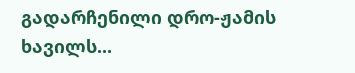გადარჩენილი დრო-ჟამის ხავილს...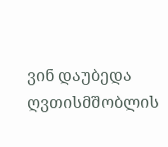ვინ დაუბედა ღვთისმშობლის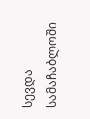სევდა
სამაჩაბლოში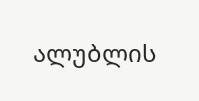ალუბლის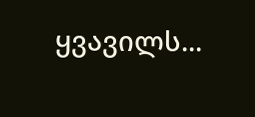ყვავილს...